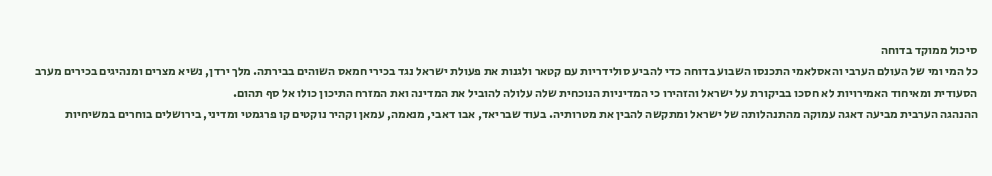סיכול ממוקד בדוחה
כל המי ומי של העולם הערבי והאסלאמי התכנסו השבוע בדוחה כדי להביע סולידריות עם קטאר ולגנות את פעולת ישראל נגד בכירי חמאס השוהים בבירתה. מלך ירדן, נשיא מצרים ומנהיגים בכירים מערב הסעודית ומאיחוד האמירויות לא חסכו בביקורת על ישראל והזהירו כי המדיניות הנוכחית שלה עלולה להוביל את המדינה ואת המזרח התיכון כולו אל סף תהום.
ההנהגה הערבית מביעה דאגה עמוקה מהתנהלותה של ישראל ומתקשה להבין את מטרותיה. בעוד שבריאד, אבו דאבי, מנאמה, עמאן וקהיר נוקטים קו פרגמטי ומדיני, בירושלים בוחרים במשיחיות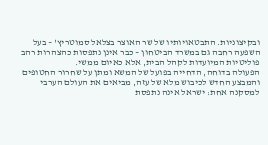ובקיצוניות. התבטאויותיו של שר האוצר בצלאל סמוטריץ' – בעל השפעה רחבה גם במשרד הביטחון – כבר אינן נתפסות כהצהרות רהב פוליטיות המיועדות לקהל הבית, אלא כאיום ממשי.
הפעולה בדוחה, הדחייה בפועל של המשא ומתן על שחרור החטופים והמבצע החדש לכיבוש מלא של עזה, מביאים את העולם הערבי למסקנה אחת: ישראל אינה נתפסת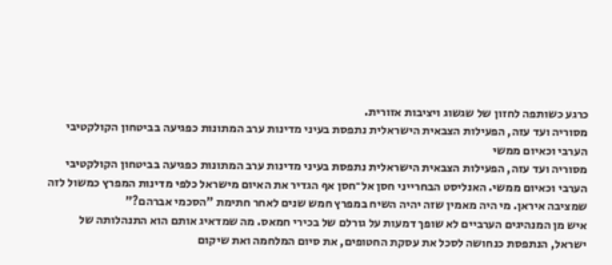כרגע כשותפה לחזון של שגשוג ויציבות אזורית.
מסוריה ועד עזה, הפעילות הצבאית הישראלית נתפסת בעיני מדינות ערב המתונות כפגיעה בביטחון הקולקטיבי הערבי וכאיום ממשי
מסוריה ועד עזה, הפעילות הצבאית הישראלית נתפסת בעיני מדינות ערב המתונות כפגיעה בביטחון הקולקטיבי הערבי וכאיום ממשי. האנליסט הבחרייני חסן אל־חסן אף הגדיר את האיום מישראל כלפי מדינות המפרץ כמשול לזה שמציבה איראן. מי היה מאמין שזה יהיה השיח במפרץ חמש שנים לאחר חתימת "הסכמי אברהם?"
איש מן המנהיגים הערביים לא שופך דמעות על גורלם של בכירי חמאס. מה שמדאיג אותם הוא התנהלותה של ישראל, הנתפסת כנחושה לסכל את עסקת החטופים, את סיום המלחמה ואת שיקום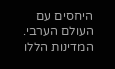היחסים עם העולם הערבי.
המדינות הללו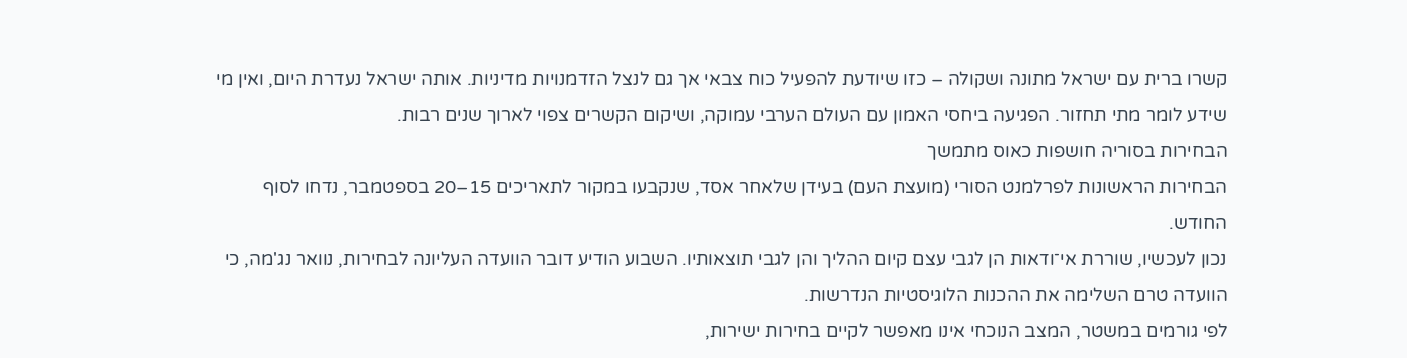קשרו ברית עם ישראל מתונה ושקולה – כזו שיודעת להפעיל כוח צבאי אך גם לנצל הזדמנויות מדיניות. אותה ישראל נעדרת היום, ואין מי שידע לומר מתי תחזור. הפגיעה ביחסי האמון עם העולם הערבי עמוקה, ושיקום הקשרים צפוי לארוך שנים רבות.
הבחירות בסוריה חושפות כאוס מתמשך
הבחירות הראשונות לפרלמנט הסורי (מועצת העם) בעידן שלאחר אסד, שנקבעו במקור לתאריכים 15–20 בספטמבר, נדחו לסוף החודש.
נכון לעכשיו, שוררת אי־ודאות הן לגבי עצם קיום ההליך והן לגבי תוצאותיו. השבוע הודיע דובר הוועדה העליונה לבחירות, נוואר נג'מה, כי הוועדה טרם השלימה את ההכנות הלוגיסטיות הנדרשות.
לפי גורמים במשטר, המצב הנוכחי אינו מאפשר לקיים בחירות ישירות,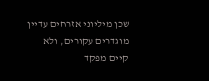שכן מיליוני אזרחים עדיין מוגדרים עקורים, ולא קיים מפקד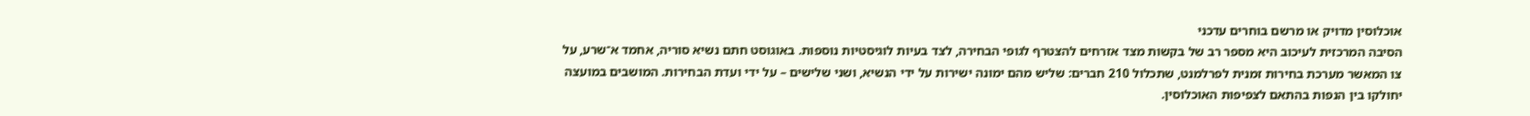אוכלוסין מדויק או מרשם בוחרים עדכני
הסיבה המרכזית לעיכוב היא מספר רב של בקשות מצד אזרחים להצטרף לגופי הבחירה, לצד בעיות לוגיסטיות נוספות. באוגוסט חתם נשיא סוריה, אחמד א־שרע, על צו המאשר מערכת בחירות זמנית לפרלמנט, שתכלול 210 חברים: שליש מהם ימונה ישירות על ידי הנשיא, ושני שלישים – על ידי ועדת הבחירות. המושבים במועצה יחולקו בין הנפות בהתאם לצפיפות האוכלוסין.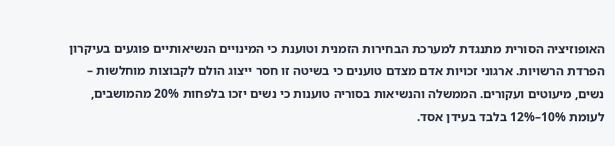האופוזיציה הסורית מתנגדת למערכת הבחירות הזמנית וטוענת כי המינויים הנשיאותיים פוגעים בעיקרון הפרדת הרשויות. ארגוני זכויות אדם מצדם טוענים כי בשיטה זו חסר ייצוג הולם לקבוצות מוחלשות – נשים, מיעוטים ועקורים. הממשלה והנשיאות בסוריה טוענות כי נשים יזכו בלפחות 20% מהמושבים, לעומת 10%–12% בלבד בעידן אסד.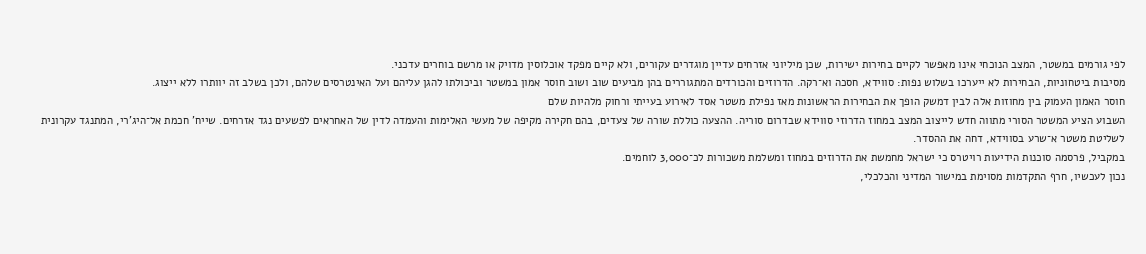לפי גורמים במשטר, המצב הנוכחי אינו מאפשר לקיים בחירות ישירות, שכן מיליוני אזרחים עדיין מוגדרים עקורים, ולא קיים מפקד אוכלוסין מדויק או מרשם בוחרים עדכני.
מסיבות ביטחוניות, הבחירות לא ייערכו בשלוש נפות: סווידא, חסכה וא־רקה. הדרוזים והכורדים המתגוררים בהן מביעים שוב ושוב חוסר אמון במשטר וביכולתו להגן עליהם ועל האינטרסים שלהם, ולכן בשלב זה יוותרו ללא ייצוג.
חוסר האמון העמוק בין מחוזות אלה לבין דמשק הופך את הבחירות הראשונות מאז נפילת משטר אסד לאירוע בעייתי ורחוק מלהיות שלם
השבוע הציע המשטר הסורי מתווה חדש לייצוב המצב במחוז הדרוזי סווידא שבדרום סוריה. ההצעה כוללת שורה של צעדים, בהם חקירה מקיפה של מעשי האלימות והעמדה לדין של האחראים לפשעים נגד אזרחים. שייח' חכמת אל־היג'רי, המתנגד עקרונית לשליטת משטר א־שרע בסווידא, דחה את ההסדר.
במקביל, פרסמה סוכנות הידיעות רויטרס כי ישראל מחמשת את הדרוזים במחוז ומשלמת משכורות לכ־3,000 לוחמים.
נכון לעכשיו, חרף התקדמות מסוימת במישור המדיני והכלכלי,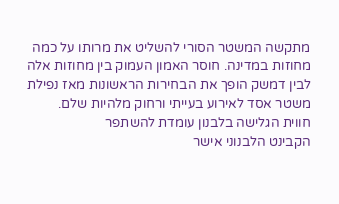מתקשה המשטר הסורי להשליט את מרותו על כמה מחוזות במדינה. חוסר האמון העמוק בין מחוזות אלה לבין דמשק הופך את הבחירות הראשונות מאז נפילת משטר אסד לאירוע בעייתי ורחוק מלהיות שלם.
חווית הגלישה בלבנון עומדת להשתפר
הקבינט הלבנוני אישר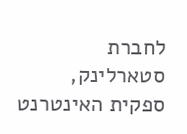לחברת סטארלינק, ספקית האינטרנט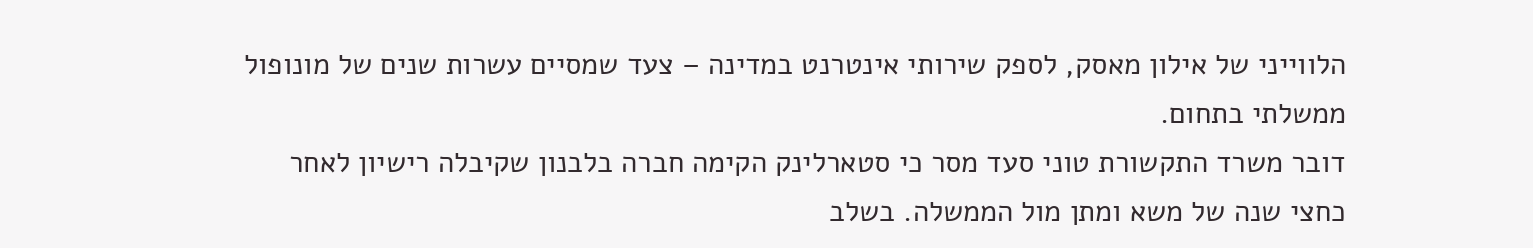הלווייני של אילון מאסק, לספק שירותי אינטרנט במדינה – צעד שמסיים עשרות שנים של מונופול ממשלתי בתחום.
דובר משרד התקשורת טוני סעד מסר כי סטארלינק הקימה חברה בלבנון שקיבלה רישיון לאחר כחצי שנה של משא ומתן מול הממשלה. בשלב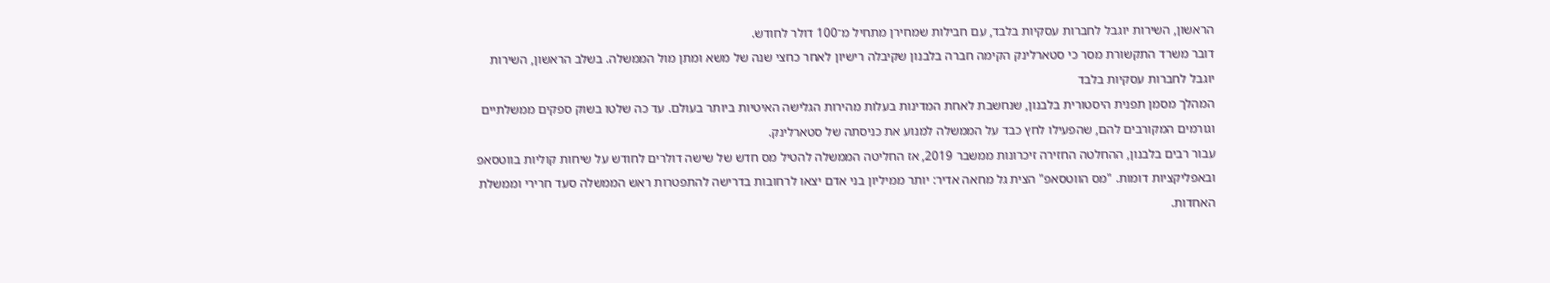הראשון, השירות יוגבל לחברות עסקיות בלבד, עם חבילות שמחירן מתחיל מ־100 דולר לחודש.
דובר משרד התקשורת מסר כי סטארלינק הקימה חברה בלבנון שקיבלה רישיון לאחר כחצי שנה של משא ומתן מול הממשלה. בשלב הראשון, השירות יוגבל לחברות עסקיות בלבד
המהלך מסמן תפנית היסטורית בלבנון, שנחשבת לאחת המדינות בעלות מהירות הגלישה האיטיות ביותר בעולם. עד כה שלטו בשוק ספקים ממשלתיים וגורמים המקורבים להם, שהפעילו לחץ כבד על הממשלה למנוע את כניסתה של סטארלינק.
עבור רבים בלבנון, ההחלטה החזירה זיכרונות ממשבר 2019, אז החליטה הממשלה להטיל מס חדש של שישה דולרים לחודש על שיחות קוליות בווטסאפ ובאפליקציות דומות. "מס הווטסאפ" הצית גל מחאה אדיר: יותר ממיליון בני אדם יצאו לרחובות בדרישה להתפטרות ראש הממשלה סעד חרירי וממשלת האחדות.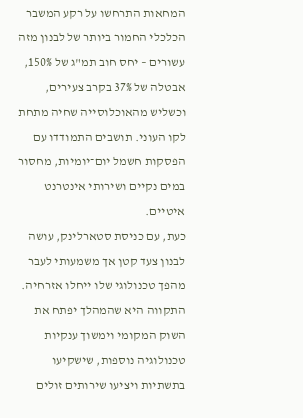המחאות התרחשו על רקע המשבר הכלכלי החמור ביותר של לבנון מזה עשורים – יחס חוב תמ"ג של 150%, אבטלה של 37% בקרב צעירים, וכשליש מהאוכלוסייה שחיה מתחת לקו העוני. תושבים התמודדו עם הפסקות חשמל יום־יומיות, מחסור במים נקיים ושירותי אינטרנט איטיים.
כעת, עם כניסת סטארלינק, עושה לבנון צעד קטן אך משמעותי לעבר מהפך טכנולוגי שלו ייחלו אזרחיה. התקווה היא שהמהלך יפתח את השוק המקומי וימשוך ענקיות טכנולוגיה נוספות, שישקיעו בתשתיות ויציעו שירותים זולים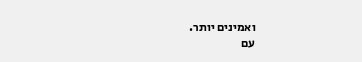ואמינים יותר.
עם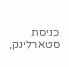כניסת סטארלינק,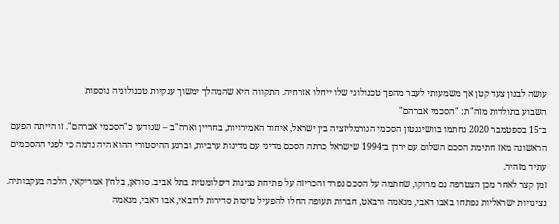עושה לבנון צעד קטן אך משמעותי לעבר מהפך טכנולוגי שלו ייחלו אזרחיה. התקווה היא שהמהלך ימשוך ענקיות טכנולוגיה נוספות
השבוע בתולדות מזה"ת: "הסכמי אברהם"
ב־15 בספטמבר 2020 נחתמו בוושינגטון הסכמי הנורמליזציה בין ישראל, איחוד האמירויות, בחריין וארה"ב – שנודעו כ"הסכמי אברהם". זו הייתה הפעם הראשונה מאז חתימת הסכם השלום עם ירדן ב־1994 שישראל כרתה הסכם מדיני עם מדינות ערביות, וברגע ההיסטורי ההוא היה נדמה כי לפני ההסכמים עתיד מזהיר.
זמן קצר לאחר מכן הצטרפה גם מרוקו, שחתמה על הסכם נפרד והכריזה על פתיחת נציגות דיפלומטית בתל אביב. סודאן, בלחץ אמריקאי, הלכה בעקבותיה. נציגויות ישראליות נפתחו באבו דאבי, מנאמה ורבאט, חברות תעופה החלו להפעיל טיסות סדירות לדובאי, אבו דאבי, מנאמה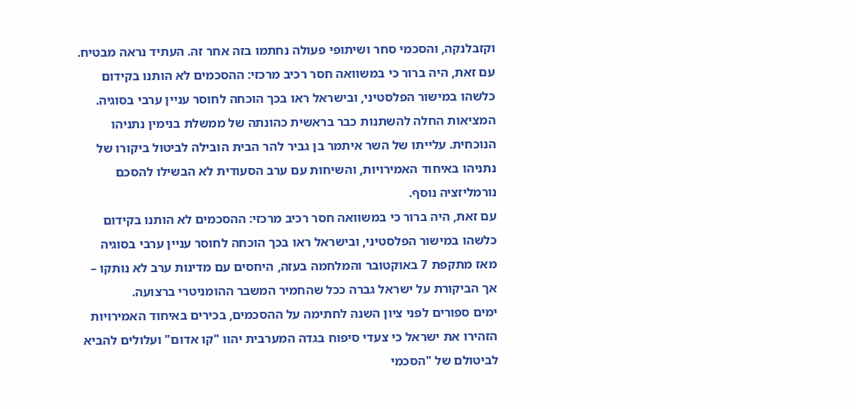וקזבלנקה, והסכמי סחר ושיתופי פעולה נחתמו בזה אחר זה. העתיד נראה מבטיח.
עם זאת, היה ברור כי במשוואה חסר רכיב מרכזי: ההסכמים לא הותנו בקידום כלשהו במישור הפלסטיני, ובישראל ראו בכך הוכחה לחוסר עניין ערבי בסוגיה.
המציאות החלה להשתנות כבר בראשית כהונתה של ממשלת בנימין נתניהו הנוכחית. עלייתו של השר איתמר בן גביר להר הבית הובילה לביטול ביקורו של נתניהו באיחוד האמירויות, והשיחות עם ערב הסעודית לא הבשילו להסכם נורמליזציה נוסף.
עם זאת, היה ברור כי במשוואה חסר רכיב מרכזי: ההסכמים לא הותנו בקידום כלשהו במישור הפלסטיני, ובישראל ראו בכך הוכחה לחוסר עניין ערבי בסוגיה
מאז מתקפת 7 באוקטובר והמלחמה בעזה, היחסים עם מדינות ערב לא נותקו – אך הביקורת על ישראל גברה ככל שהחמיר המשבר ההומניטרי ברצועה.
ימים ספורים לפני ציון השנה לחתימה על ההסכמים, בכירים באיחוד האמירויות הזהירו את ישראל כי צעדי סיפוח בגדה המערבית יהוו "קו אדום" ועלולים להביא לביטולם של "הסכמי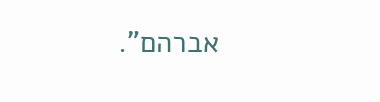אברהם".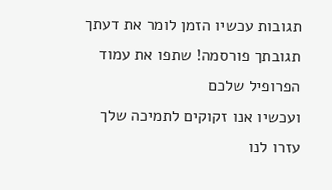תגובות עכשיו הזמן לומר את דעתך
תגובתך פורסמה! שתפו את עמוד הפרופיל שלכם
ועכשיו אנו זקוקים לתמיכה שלך עזרו לנו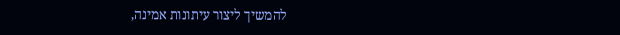להמשיך ליצור עיתונות אמינה,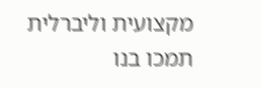מקצועית וליברלית
תמכו בנו